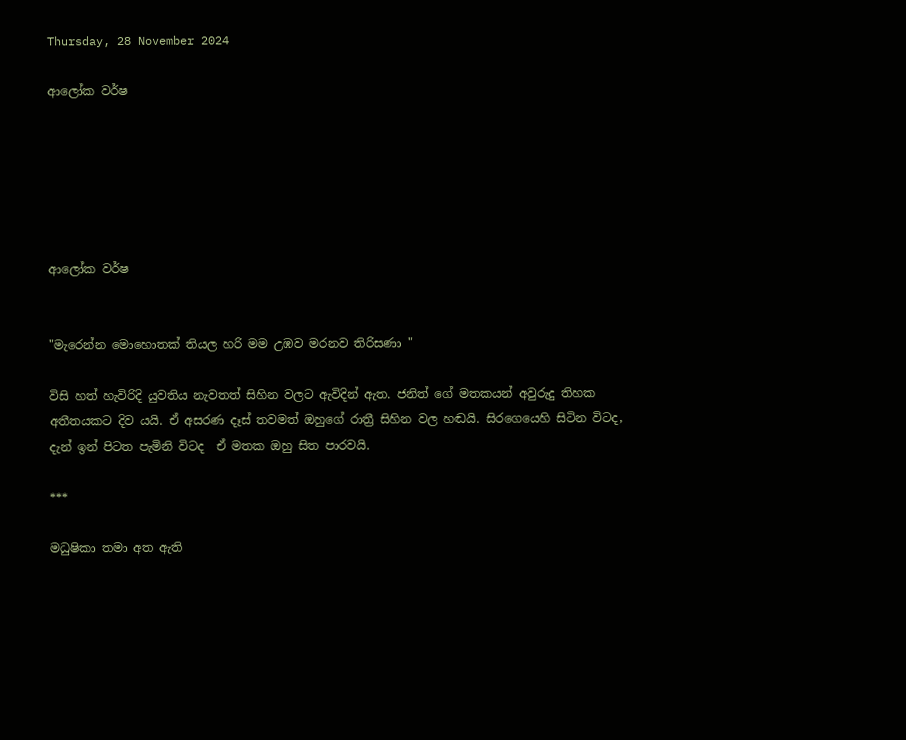Thursday, 28 November 2024

ආලෝක වර්ෂ






ආලෝක වර්ෂ


"මැරෙන්න මොහොතක් තියල හරි මම උඹව මරනව තිරිසණා "

විසි හත් හැවිරිදි යුවතිය නැවතත් සිහින වලට ඇවිදින් ඇත. ජනිත් ගේ මතකයන් අවුරුදු තිහක අතීතයකට දිව යයි. ඒ අසරණ දෑස් තවමත් ඔහුගේ රාත්‍රී සිහින වල හඬයි. සිරගෙයෙහි සිටින විටද, දැන් ඉන් පිටත පැමිනි විටද  ඒ මතක ඔහු සිත පාරවයි.

***

මධුෂිකා තමා අත ඇති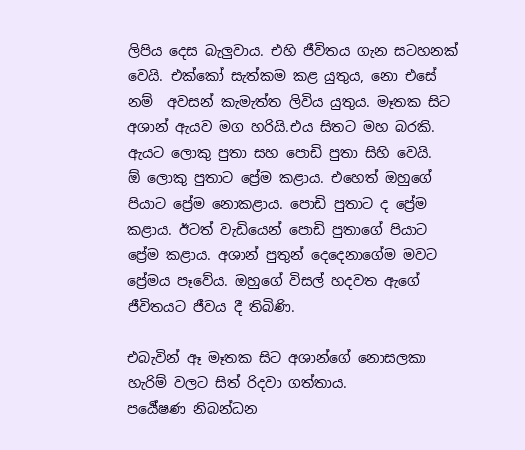ලිපිය දෙස බැලුවාය. එහි ජීවිතය ගැන සටහනක් වෙයි. එක්කෝ සැත්කම කළ යුතුය, නො එසේ නම්  අවසන් කැමැත්ත ලිවිය යුතුය. මෑතක සිට අශාන් ඇයව මග හරියි.එය සිතට මහ බරකි.
ඇයට ලොකු පුතා සහ පොඩි පුතා සිහි වෙයි.
ඕ ලොකු පුතාට ප්‍රේම කළාය. එහෙත් ඔහුගේ පියාට ප්‍රේම නොකළාය. පොඩි පුතාට ද ප්‍රේම කළාය. ඊටත් වැඩියෙන් පොඩි පුතාගේ පියාට ප්‍රේම කළාය. අශාන් පුතුන් දෙදෙනාගේම මවට ප්‍රේමය පෑවේය. ඔහුගේ විසල් හදවත ඇගේ ජීවිතයට ජීවය දී තිබිණි.

එබැවින් ඈ මෑතක සිට අශාන්ගේ නොසලකා හැරිම් වලට සිත් රිදවා ගත්තාය.
පර්‍යේෂණ නිබන්ධන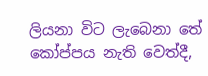ලියනා විට ලැබෙනා තේ කෝප්පය නැති වෙත්දී,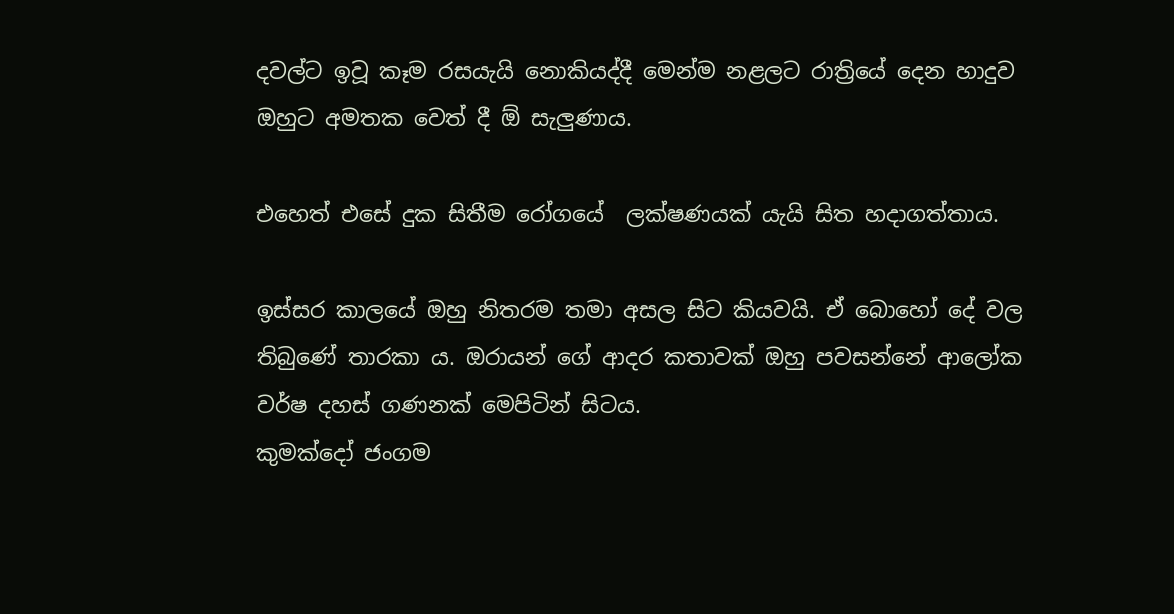දවල්ට ඉවූ කෑම රසයැයි නොකියද්දී මෙන්ම නළලට රාත්‍රියේ දෙන හාදුව ඔහුට අමතක වෙත් දී ඕ සැලුණාය.

එහෙත් එසේ දුක සිතීම රෝගයේ  ලක්ෂණයක් යැයි සිත හදාගත්තාය.

ඉස්සර කාලයේ ඔහු නිතරම තමා අසල සිට කියවයි. ඒ බොහෝ දේ වල තිබුණේ තාරකා ය. ඔරායන් ගේ ආදර කතාවක් ඔහු පවසන්නේ ආලෝක වර්ෂ දහස් ගණනක් මෙපිටින් සිටය.
කුමක්දෝ ජංගම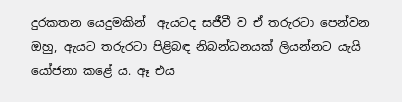දුරකතන යෙදුමකින්  ඇයටද සජීවී ව ඒ තරුරටා පෙන්වන ඔහු, ඇයට තරුරටා පිළිබඳ නිබන්ධනයක් ලියන්නට යැයි යෝජනා කළේ ය. ඈ එය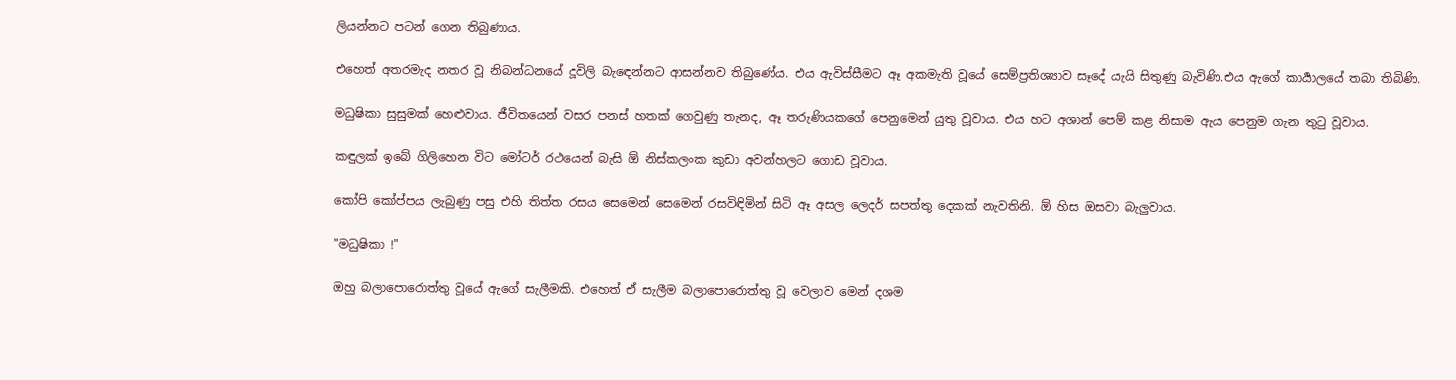ලියන්නට පටන් ගෙන තිබුණාය.

එහෙත් අතරමැද නතර වූ නිබන්ධනයේ දූවිලි බැඳෙන්නට ආසන්නව තිබුණේය. එය ඇවිස්සීමට ඈ අකමැති වූයේ සෙම්ප්‍රතිශ්‍යාව සෑදේ යැයි සිතුණු බැවිණි.එය ඇගේ කාර්‍යාලයේ තබා තිබිණි.

මධුෂිකා සුසුමක් හෙළුවාය. ජීවිතයෙන් වසර පනස් හතක් ගෙවුණු තැනද, ඈ තරුණියකගේ පෙනුමෙන් යුතු වූවාය. එය හට අශාන් පෙම් කළ නිසාම ඇය පෙනුම ගැන තුටු වූවාය.

කඳුලක් ඉබේ ගිලිහෙන විට මෝටර් රථයෙන් බැසි ඕ නිස්කලංක කුඩා අවන්හලට ගොඩ වූවාය.

කෝපි කෝප්පය ලැබුණු පසු එහි තිත්ත රසය සෙමෙන් සෙමෙන් රසවිඳිමින් සිටි ඈ අසල ලෙදර් සපත්තු දෙකක් නැවතිනි. ඕ හිස ඔසවා බැලුවාය.

"මධුෂිකා !"

ඔහු බලාපොරොත්තු වූයේ ඇගේ සැලීමකි. එහෙත් ඒ සැලීම බලාපොරොත්තු වූ වෙලාව මෙන් දශම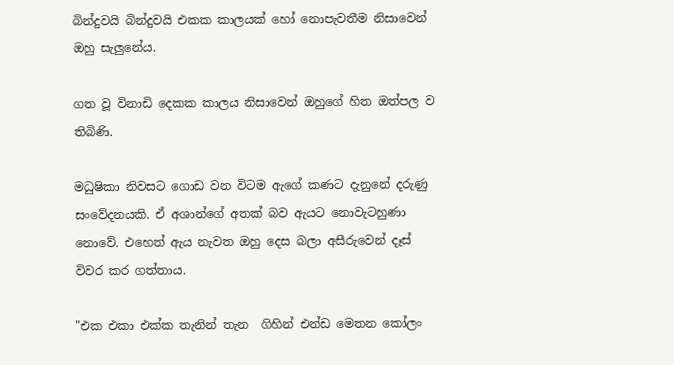බින්දුවයි බින්දුවයි එකක කාලයක් හෝ නොපැවතීම නිසාවෙන් ඔහු සැලුනේය.

ගත වූ විනාඩි දෙකක කාලය නිසාවෙන් ඔහුගේ හිත ඔත්පල ව තිබිණි.

මධුෂිකා නිවසට ගොඩ වන විටම ඇගේ කණට දැනුනේ දරුණු සංවේදනයකි. ඒ අශාන්ගේ අතක් බව ඇයට නොවැටහුණා නොවේ. එහෙත් ඇය නැවත ඔහු දෙස බලා අසීරුවෙන් දෑස් විවර කර ගත්තාය.

"එක එකා එක්ක තැනින් තැන  ගිහින් එන්ඩ මෙතන කෝලං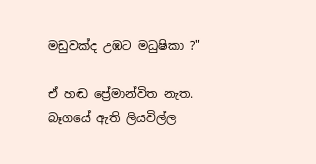මඩුවක්ද උඹට මධුෂිකා ?"

ඒ හඬ ප්‍රේමාන්විත නැත. බෑගයේ ඇති ලියවිල්ල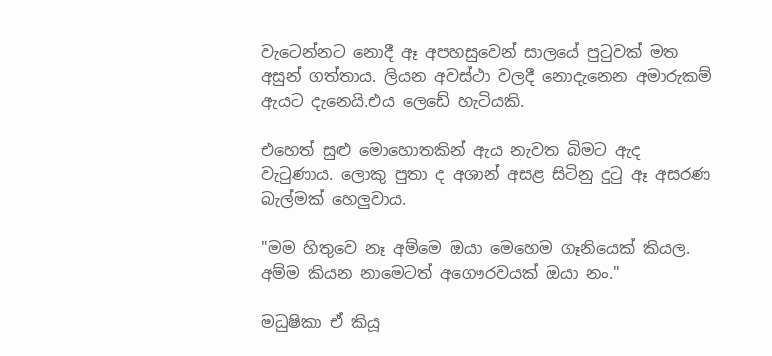වැටෙන්නට නොදී ඈ අපහසුවෙන් සාලයේ පුටුවක් මත අසුන් ගත්තාය. ලියන අවස්ථා වලදී නොදැනෙන අමාරුකම් ඇයට දැනෙයි.එය ලෙඩේ හැටියකි.

එහෙත් සුළු මොහොතකින් ඇය නැවත බිමට ඇද වැටුණාය. ලොකු පුතා ද අශාන් අසළ සිටිනු දුටු ඈ අසරණ බැල්මක් හෙලුවාය.

"මම හිතුවෙ නෑ අම්මෙ ඔයා මෙහෙම ගෑනියෙක් කියල. අම්ම කියන නාමෙටත් අගෞරවයක් ඔයා නං."

මධුෂිකා ඒ කියූ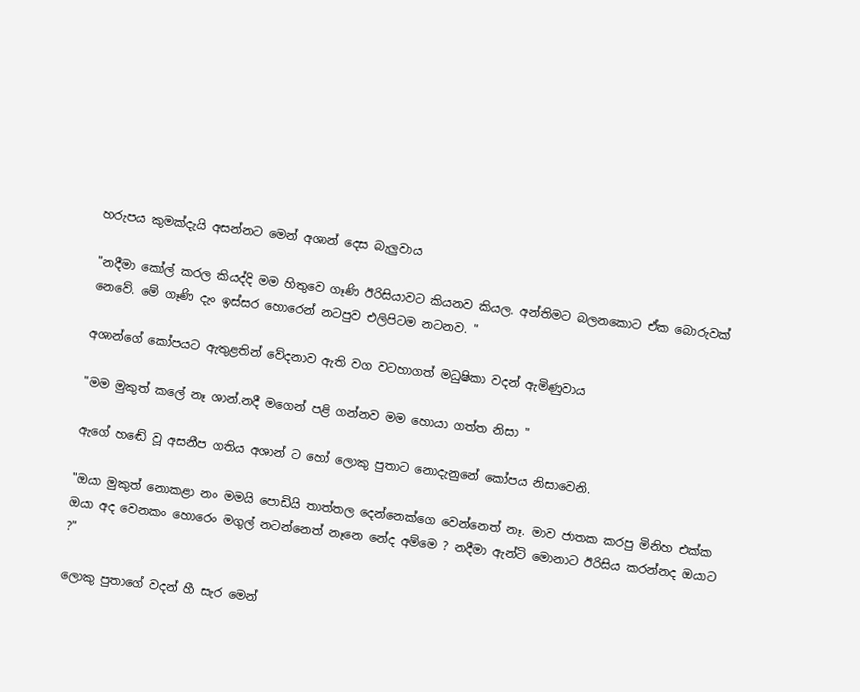හරුපය කුමක්දැයි අසන්නට මෙන් අශාන් දෙස බැලුවාය

"නදීමා කෝල් කරල කියද්දි මම හිතුවෙ ගෑණි ඊරිසියාවට කියනව කියල. අන්තිමට බලනකොට ඒක බොරුවක් නෙවේ. මේ ගෑණි දැං ඉස්සර හොරෙන් නටපුව එලිපිටම නටනව. "

අශාන්ගේ කෝපයට ඇතුළතින් වේදනාව ඇති වග වටහාගත් මධුෂිකා වදන් ඇමිණුවාය

"මම මුකුත් කලේ නෑ ශාන්.නදී මගෙන් පළි ගන්නව මම හොයා ගත්ත නිසා "

ඇගේ හඬේ වූ අසනීප ගතිය අශාන් ට හෝ ලොකු පුතාට නොදැනුනේ කෝපය නිසාවෙනි.

"ඔයා මුකුත් නොකළා නං මමයි පොඩියි තාත්තල දෙන්නෙක්ගෙ වෙන්නෙත් නෑ. මාව ජාතක කරපු මිනිහ එක්ක ඔයා අද වෙනකං හොරෙං මගුල් නටන්නෙත් නෑනෙ නේද අම්මෙ ? නදීමා ඇන්ටි මොනාට ඊරිසිය කරන්නද ඔයාට ?"

ලොකු පුතාගේ වදන් හී සැර මෙන්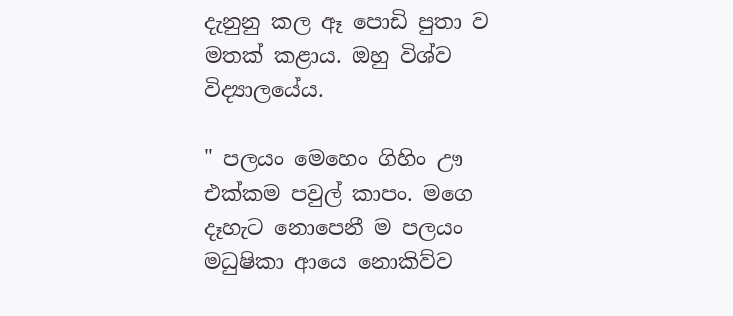දැනුනු කල ඈ පොඩි පුතා ව මතක් කළාය. ඔහු විශ්ව විද්‍යාලයේය.

" පලයං මෙහෙං ගිහිං ඌ එක්කම පවුල් කාපං. මගෙ දෑහැට නොපෙනී ම පලයං මධුෂිකා ආයෙ නොකිව්ව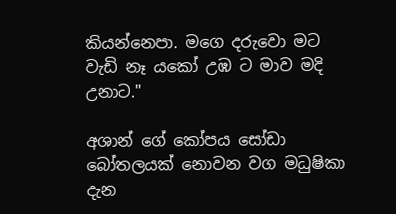කියන්නෙපා. මගෙ දරුවො මට වැඩි නෑ යකෝ උඹ ට මාව මදි උනාට."

අශාන් ගේ කෝපය සෝඩා බෝතලයක් නොවන වග මධුෂිකා දැන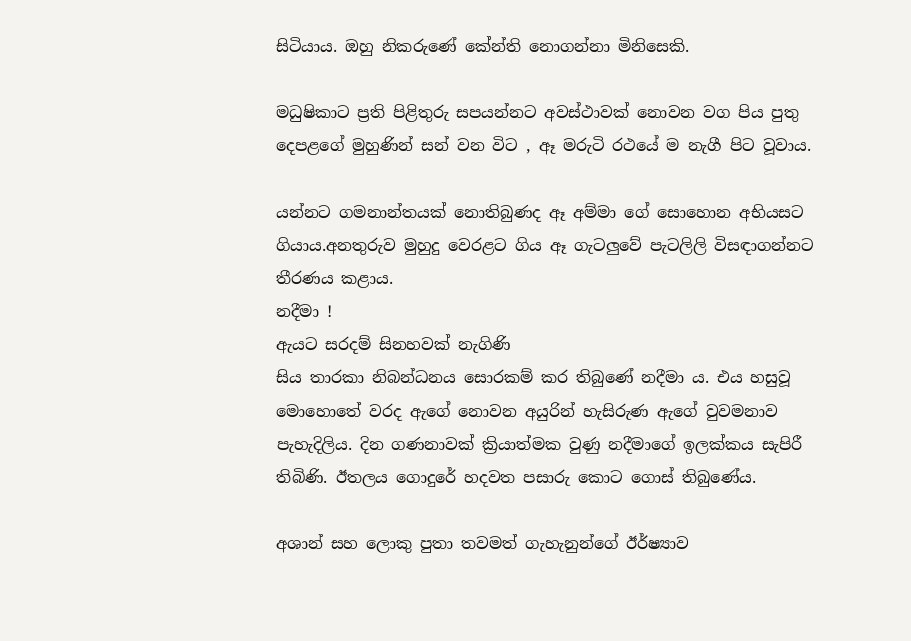සිටියාය. ඔහු නිකරුණේ කේන්ති නොගන්නා මිනිසෙකි.

මධුෂිකාට ප්‍රති පිළිතුරු සපයන්නට අවස්ථාවක් නොවන වග පිය පුතු දෙපළගේ මුහුණින් සන් වන විට , ඈ මරුටි රථයේ ම නැගී පිට වූවාය.

යන්නට ගමනාන්තයක් නොතිබුණද ඈ අම්මා ගේ සොහොන අභියසට ගියාය.අනතුරුව මුහුදු වෙරළට ගිය ඈ ගැටලුවේ පැටලිලි විසඳාගන්නට තීරණය කළාය.
නදීමා !
ඇයට සරදම් සිනහවක් නැගිණි
සිය තාරකා නිබන්ධනය සොරකම් කර තිබුණේ නදීමා ය. එය හසුවූ මොහොතේ වරද ඇගේ නොවන අයුරින් හැසිරුණ ඇගේ වුවමනාව පැහැදිලිය. දින ගණනාවක් ක්‍රියාත්මක වුණු නදීමාගේ ඉලක්කය සැපිරී තිබිණි. ඊතලය ගොදුරේ හදවත පසාරු කොට ගොස් තිබුණේය.

අශාන් සහ ලොකු පුතා තවමත් ගැහැනුන්ගේ ඊර්ෂ්‍යාව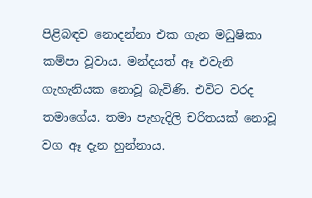පිළිබඳව නොදන්නා එක ගැන මධුෂිකා කම්පා වූවාය. මන්දයත් ඈ එවැනි ගැහැනියක නොවූ බැවිණි. එවිට වරද තමාගේය. තමා පැහැදිලි චරිතයක් නොවූ වග ඈ දැන හුන්නාය.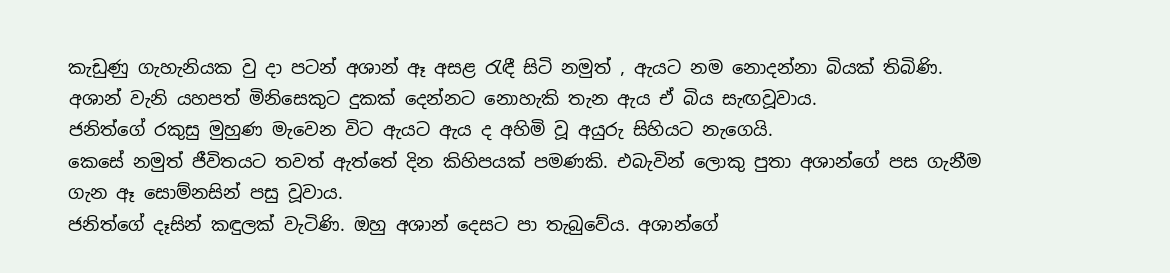කැඩුණු ගැහැනියක වු දා පටන් අශාන් ඈ අසළ රැඳී සිටි නමුත් , ඇයට නම නොදන්නා බියක් තිබිණි. අශාන් වැනි යහපත් මිනිසෙකුට දුකක් දෙන්නට නොහැකි තැන ඇය ඒ බිය සැඟවූවාය.
ජනිත්ගේ රකුසු මුහුණ මැවෙන විට ඇයට ඇය ද අහිමි වූ අයුරු සිහියට නැගෙයි.
කෙසේ නමුත් ජීවිතයට තවත් ඇත්තේ දින කිහිපයක් පමණකි. එබැවින් ලොකු පුතා අශාන්ගේ පස ගැනීම ගැන ඈ සොම්නසින් පසු වූවාය.
ජනිත්ගේ දෑසින් කඳුලක් වැටිණි. ඔහු අශාන් දෙසට පා තැබුවේය. අශාන්ගේ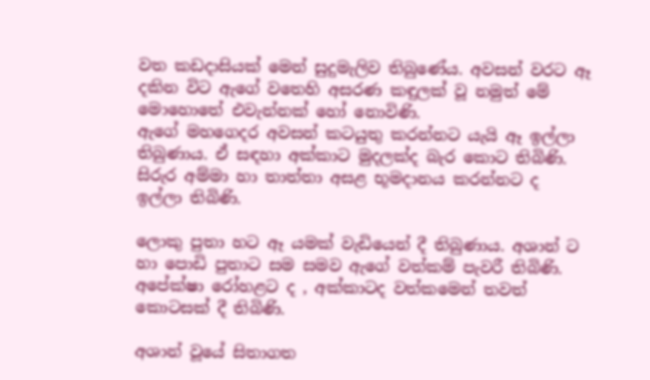වත කඩදාසියක් මෙන් සුදුමැලිව තිබුණේය. අවසන් වරට ඈ දකින විට ඇගේ වතෙහි අසරණ කඳුලක් වූ නමුත් මේ මොහොතේ එවැන්නක් හෝ නොවිණි.
ඇගේ මහගෙදර අවසන් කටයුතු කරන්නට යැයි ඈ ඉල්ලා තිබුණාය. ඒ සඳහා අක්කාට මුදලක්ද බැර කොට තිබිණි. සිරුර අම්මා හා තාත්තා අසළ භූමදානය කරන්නට ද ඉල්ලා තිබිණි.

ලොකු පුතා හට ඈ යමක් වැඩියෙන් දී තිබුණාය. අශාන් ට හා පොඩි පුතාට සම සමව ඇගේ වත්කම් පැවරී තිබිණි.
අපේක්ෂා රෝහළට ද , අක්කාටද වත්කමෙන් තවත් කොටසක් දී තිබිණි.

අශාන් වූයේ සිතාගත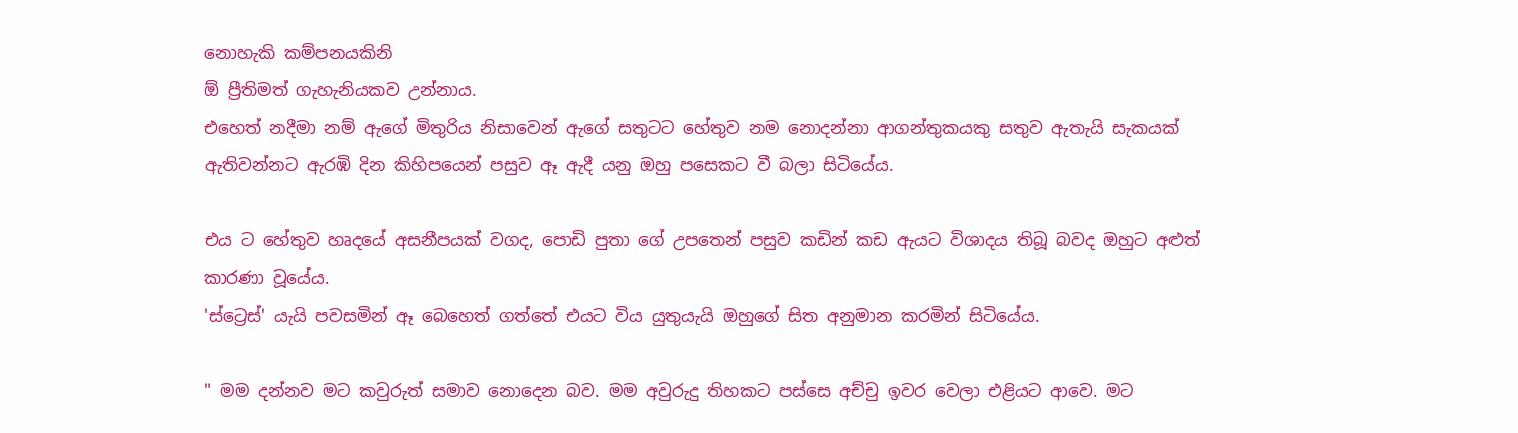නොහැකි කම්පනයකිනි
ඕ ප්‍රීතිමත් ගැහැනියකව උන්නාය.
එහෙත් නදීමා නම් ඇගේ මිතුරිය නිසාවෙන් ඇගේ සතුටට හේතුව නම නොදන්නා ආගන්තුකයකු සතුව ඇතැයි සැකයක් ඇතිවන්නට ඇරඹි දින කිහිපයෙන් පසුව ඈ ඇදී යනු ඔහු පසෙකට වී බලා සිටියේය.

එය ට හේතුව හෘදයේ අසනීපයක් වගද, පොඩි පුතා ගේ උපතෙන් පසුව කඩින් කඩ ඇයට විශාදය තිබූ බවද ඔහුට අළුත් කාරණා වූයේය.
'ස්ට්‍රෙස්' යැයි පවසමින් ඈ බෙහෙත් ගත්තේ එයට විය යුතුයැයි ඔහුගේ සිත අනුමාන කරමින් සිටියේය.

" මම දන්නව මට කවුරුත් සමාව නොදෙන බව. මම අවුරුදු තිහකට පස්සෙ අච්චු ඉවර වෙලා එළියට ආවෙ. මට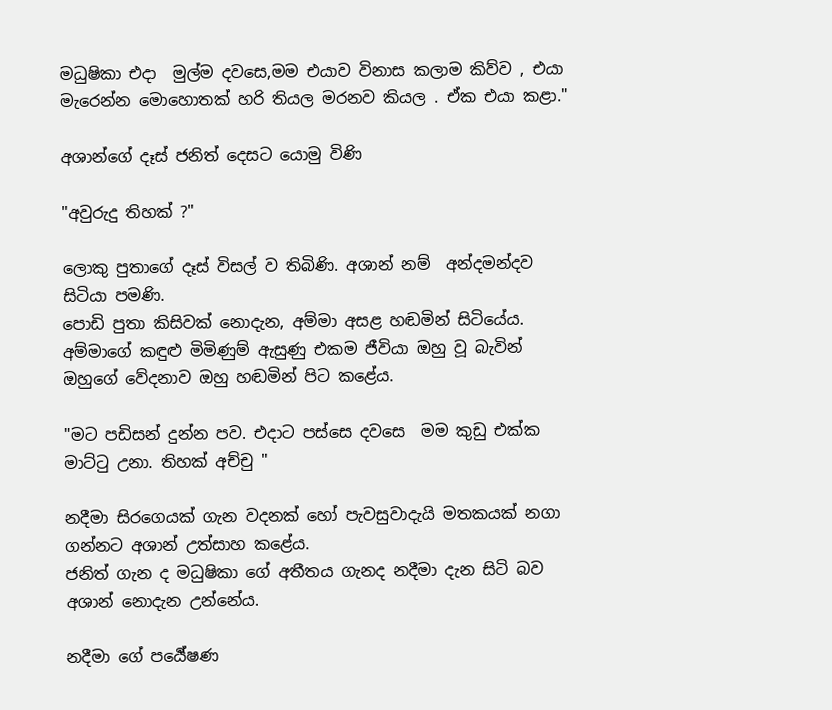මධුෂිකා එදා  මුල්ම දවසෙ,මම එයාව විනාස කලාම කිව්ව , එයා මැරෙන්න මොහොතක් හරි තියල මරනව කියල . ඒක එයා කළා."

අශාන්ගේ දෑස් ජනිත් දෙසට යොමු විණි

"අවුරුදු තිහක් ?"

ලොකු පුතාගේ දෑස් විසල් ව තිබිණි. අශාන් නම්  අන්දමන්දව සිටියා පමණි.
පොඩි පුතා කිසිවක් නොදැන, අම්මා අසළ හඬමින් සිටියේය. අම්මාගේ කඳුළු මිමිණුම් ඇසුණු එකම ජීවියා ඔහු වූ බැවින් ඔහුගේ වේදනාව ඔහු හඬමින් පිට කළේය.

"මට පඩිසන් දුන්න පව. එදාට පස්සෙ දවසෙ  මම කුඩු එක්ක මාට්ටු උනා. තිහක් අච්චු "

නදීමා සිරගෙයක් ගැන වදනක් හෝ පැවසුවාදැයි මතකයක් නගා ගන්නට අශාන් උත්සාහ කළේය.
ජනිත් ගැන ද මධුෂිකා ගේ අතීතය ගැනද නදීමා දැන සිටි බව අශාන් නොදැන උන්නේය.

නදීමා ගේ පර්‍යේෂණ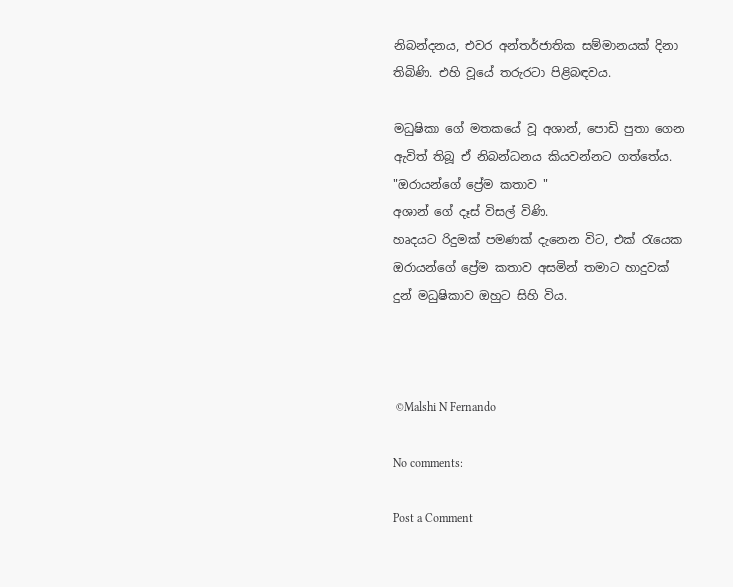නිබන්දනය, එවර අන්තර්ජාතික සම්මානයක් දිනා තිබිණි. එහි වූයේ තරුරටා පිළිබඳවය.

මධුෂිකා ගේ මතකයේ වූ අශාන්, පොඩි පුතා ගෙන ඇවිත් තිබූ ඒ නිබන්ධනය කියවන්නට ගත්තේය.
"ඔරායන්ගේ ප්‍රේම කතාව "
අශාන් ගේ දෑස් විසල් විණි.
හෘදයට රිදුමක් පමණක් දැනෙන විට, එක් රැයෙක ඔරායන්ගේ ප්‍රේම කතාව අසමින් තමාට හාදුවක් දුන් මධුෂිකාව ඔහුට සිහි විය.



 ©Malshi N Fernando

No comments:

Post a Comment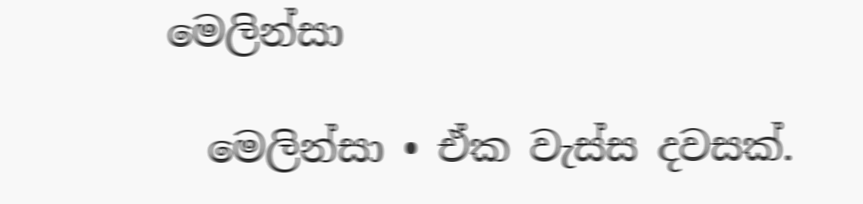මෙලින්සා

  මෙලින්සා • ඒක වැස්ස දවසක්.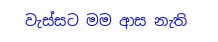වැස්සට මම ආස නැති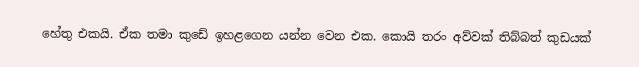හේතු එකයි. ඒක තමා කුඩේ ඉහළගෙන යන්න වෙන එක. කොයි තරං අව්වක් තිබ්බත් කුඩයක්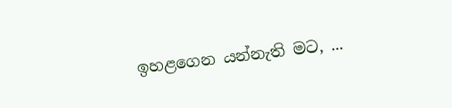ඉහළගෙන යන්නැති මට, ...